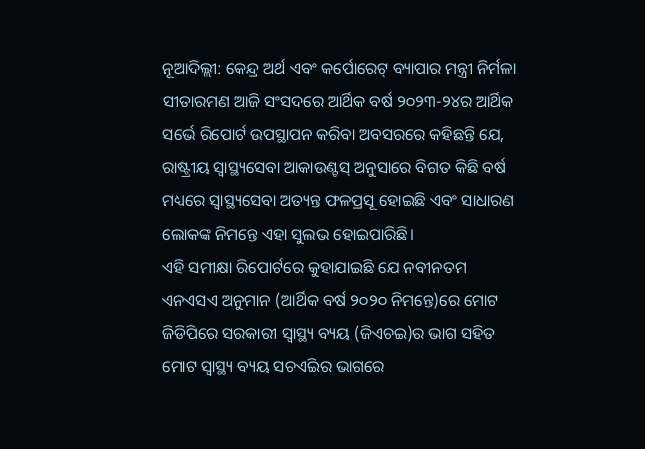ନୂଆଦିଲ୍ଲୀ: କେନ୍ଦ୍ର ଅର୍ଥ ଏବଂ କର୍ପୋରେଟ୍ ବ୍ୟାପାର ମନ୍ତ୍ରୀ ନିର୍ମଳା ସୀତାରମଣ ଆଜି ସଂସଦରେ ଆର୍ଥିକ ବର୍ଷ ୨୦୨୩-୨୪ର ଆର୍ଥିକ ସର୍ଭେ ରିପୋର୍ଟ ଉପସ୍ଥାପନ କରିବା ଅବସରରେ କହିଛନ୍ତି ଯେ, ରାଷ୍ଟ୍ରୀୟ ସ୍ୱାସ୍ଥ୍ୟସେବା ଆକାଉଣ୍ଟସ୍ ଅନୁସାରେ ବିଗତ କିଛି ବର୍ଷ ମଧ୍ୟରେ ସ୍ୱାସ୍ଥ୍ୟସେବା ଅତ୍ୟନ୍ତ ଫଳପ୍ରସୂ ହୋଇଛି ଏବଂ ସାଧାରଣ ଲୋକଙ୍କ ନିମନ୍ତେ ଏହା ସୁଲଭ ହୋଇପାରିଛି।
ଏହି ସମୀକ୍ଷା ରିପୋର୍ଟରେ କୁହାଯାଇଛି ଯେ ନବୀନତମ ଏନଏସଏ ଅନୁମାନ (ଆର୍ଥିକ ବର୍ଷ ୨୦୨୦ ନିମନ୍ତେ)ରେ ମୋଟ ଜିଡିପିରେ ସରକାରୀ ସ୍ୱାସ୍ଥ୍ୟ ବ୍ୟୟ (ଜିଏଚଇ)ର ଭାଗ ସହିତ ମୋଟ ସ୍ୱାସ୍ଥ୍ୟ ବ୍ୟୟ ସଚଏିଇର ଭାଗରେ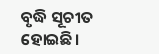ବୃଦ୍ଧି ସୂଚୀତ ହୋଇଛି।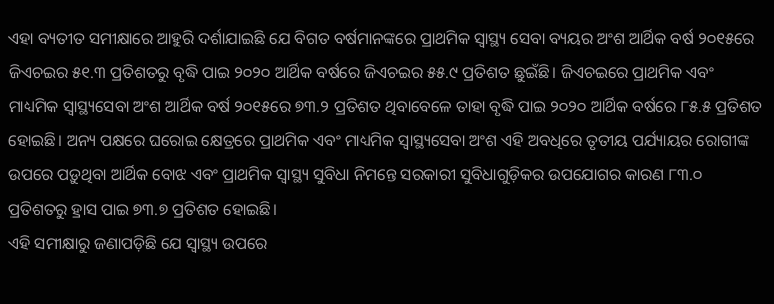ଏହା ବ୍ୟତୀତ ସମୀକ୍ଷାରେ ଆହୁରି ଦର୍ଶାଯାଇଛି ଯେ ବିଗତ ବର୍ଷମାନଙ୍କରେ ପ୍ରାଥମିକ ସ୍ୱାସ୍ଥ୍ୟ ସେବା ବ୍ୟୟର ଅଂଶ ଆର୍ଥିକ ବର୍ଷ ୨୦୧୫ରେ ଜିଏଚଇର ୫୧.୩ ପ୍ରତିଶତରୁ ବୃଦ୍ଧି ପାଇ ୨୦୨୦ ଆର୍ଥିକ ବର୍ଷରେ ଜିଏଚଇର ୫୫.୯ ପ୍ରତିଶତ ଛୁଇଁଛି। ଜିଏଚଇରେ ପ୍ରାଥମିକ ଏବଂ ମାଧ୍ୟମିକ ସ୍ୱାସ୍ଥ୍ୟସେବା ଅଂଶ ଆର୍ଥିକ ବର୍ଷ ୨୦୧୫ରେ ୭୩.୨ ପ୍ରତିଶତ ଥିବାବେଳେ ତାହା ବୃଦ୍ଧି ପାଇ ୨୦୨୦ ଆର୍ଥିକ ବର୍ଷରେ ୮୫.୫ ପ୍ରତିଶତ ହୋଇଛି। ଅନ୍ୟ ପକ୍ଷରେ ଘରୋଇ କ୍ଷେତ୍ରରେ ପ୍ରାଥମିକ ଏବଂ ମାଧ୍ୟମିକ ସ୍ୱାସ୍ଥ୍ୟସେବା ଅଂଶ ଏହି ଅବଧିରେ ତୃତୀୟ ପର୍ଯ୍ୟାୟର ରୋଗୀଙ୍କ ଉପରେ ପଡ଼ୁଥିବା ଆର୍ଥିକ ବୋଝ ଏବଂ ପ୍ରାଥମିକ ସ୍ୱାସ୍ଥ୍ୟ ସୁବିଧା ନିମନ୍ତେ ସରକାରୀ ସୁବିଧାଗୁଡ଼ିକର ଉପଯୋଗର କାରଣ ୮୩.୦ ପ୍ରତିଶତରୁ ହ୍ରାସ ପାଇ ୭୩.୭ ପ୍ରତିଶତ ହୋଇଛି।
ଏହି ସମୀକ୍ଷାରୁ ଜଣାପଡ଼ିଛି ଯେ ସ୍ୱାସ୍ଥ୍ୟ ଉପରେ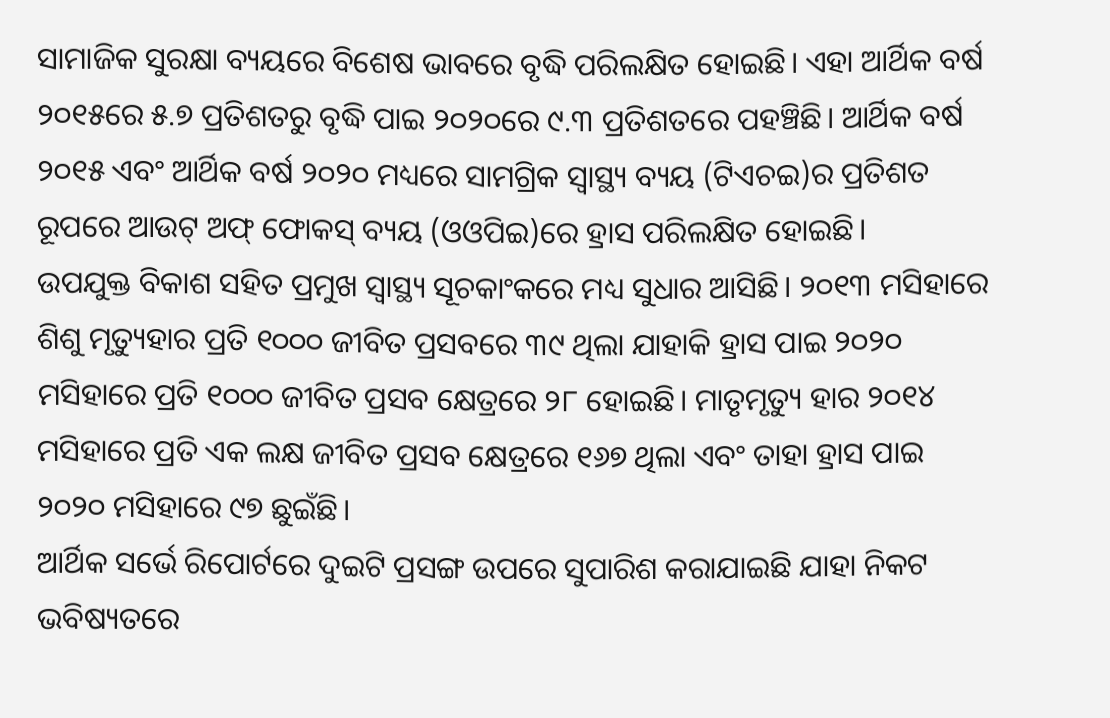ସାମାଜିକ ସୁରକ୍ଷା ବ୍ୟୟରେ ବିଶେଷ ଭାବରେ ବୃଦ୍ଧି ପରିଲକ୍ଷିତ ହୋଇଛି। ଏହା ଆର୍ଥିକ ବର୍ଷ ୨୦୧୫ରେ ୫.୭ ପ୍ରତିଶତରୁ ବୃଦ୍ଧି ପାଇ ୨୦୨୦ରେ ୯.୩ ପ୍ରତିଶତରେ ପହଞ୍ଚିଛି। ଆର୍ଥିକ ବର୍ଷ ୨୦୧୫ ଏବଂ ଆର୍ଥିକ ବର୍ଷ ୨୦୨୦ ମଧ୍ୟରେ ସାମଗ୍ରିକ ସ୍ୱାସ୍ଥ୍ୟ ବ୍ୟୟ (ଟିଏଚଇ)ର ପ୍ରତିଶତ ରୂପରେ ଆଉଟ୍ ଅଫ୍ ଫୋକସ୍ ବ୍ୟୟ (ଓଓପିଇ)ରେ ହ୍ରାସ ପରିଲକ୍ଷିତ ହୋଇଛି।
ଉପଯୁକ୍ତ ବିକାଶ ସହିତ ପ୍ରମୁଖ ସ୍ୱାସ୍ଥ୍ୟ ସୂଚକାଂକରେ ମଧ୍ୟ ସୁଧାର ଆସିଛି। ୨୦୧୩ ମସିହାରେ ଶିଶୁ ମୃତ୍ୟୁହାର ପ୍ରତି ୧୦୦୦ ଜୀବିତ ପ୍ରସବରେ ୩୯ ଥିଲା ଯାହାକି ହ୍ରାସ ପାଇ ୨୦୨୦ ମସିହାରେ ପ୍ରତି ୧୦୦୦ ଜୀବିତ ପ୍ରସବ କ୍ଷେତ୍ରରେ ୨୮ ହୋଇଛି। ମାତୃମୃତ୍ୟୁ ହାର ୨୦୧୪ ମସିହାରେ ପ୍ରତି ଏକ ଲକ୍ଷ ଜୀବିତ ପ୍ରସବ କ୍ଷେତ୍ରରେ ୧୬୭ ଥିଲା ଏବଂ ତାହା ହ୍ରାସ ପାଇ ୨୦୨୦ ମସିହାରେ ୯୭ ଛୁଇଁଛି।
ଆର୍ଥିକ ସର୍ଭେ ରିପୋର୍ଟରେ ଦୁଇଟି ପ୍ରସଙ୍ଗ ଉପରେ ସୁପାରିଶ କରାଯାଇଛି ଯାହା ନିକଟ ଭବିଷ୍ୟତରେ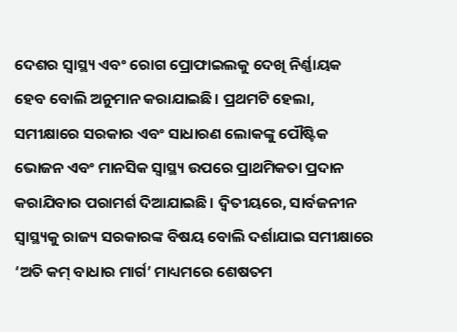ଦେଶର ସ୍ୱାସ୍ଥ୍ୟ ଏବଂ ରୋଗ ପ୍ରୋଫାଇଲକୁ ଦେଖି ନିର୍ଣ୍ଣାୟକ ହେବ ବୋଲି ଅନୁମାନ କରାଯାଇଛି। ପ୍ରଥମଟି ହେଲା, ସମୀକ୍ଷାରେ ସରକାର ଏବଂ ସାଧାରଣ ଲୋକଙ୍କୁ ପୌଷ୍ଟିକ ଭୋଜନ ଏବଂ ମାନସିକ ସ୍ୱାସ୍ଥ୍ୟ ଉପରେ ପ୍ରାଥମିକତା ପ୍ରଦାନ କରାଯିବାର ପରାମର୍ଶ ଦିଆଯାଇଛି। ଦ୍ୱିତୀୟରେ, ସାର୍ବଜନୀନ ସ୍ୱାସ୍ଥ୍ୟକୁ ରାଜ୍ୟ ସରକାରଙ୍କ ବିଷୟ ବୋଲି ଦର୍ଶାଯାଇ ସମୀକ୍ଷାରେ ‘ଅତି କମ୍ ବାଧାର ମାର୍ଗ’ ମାଧ୍ୟମରେ ଶେଷତମ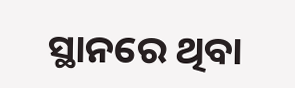ସ୍ଥାନରେ ଥିବା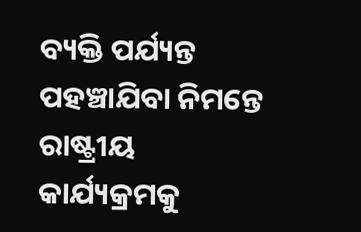ବ୍ୟକ୍ତି ପର୍ଯ୍ୟନ୍ତ ପହଞ୍ଚାଯିବା ନିମନ୍ତେ ରାଷ୍ଟ୍ରୀୟ କାର୍ଯ୍ୟକ୍ରମକୁ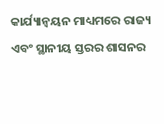କାର୍ଯ୍ୟାନ୍ୱୟନ ମାଧ୍ୟମରେ ରାଜ୍ୟ ଏବଂ ସ୍ଥାନୀୟ ସ୍ତରର ଶାସନର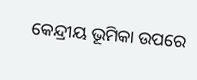କେନ୍ଦ୍ରୀୟ ଭୂମିକା ଉପରେ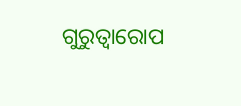ଗୁରୁତ୍ୱାରୋପ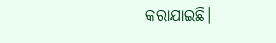କରାଯାଇଛି।